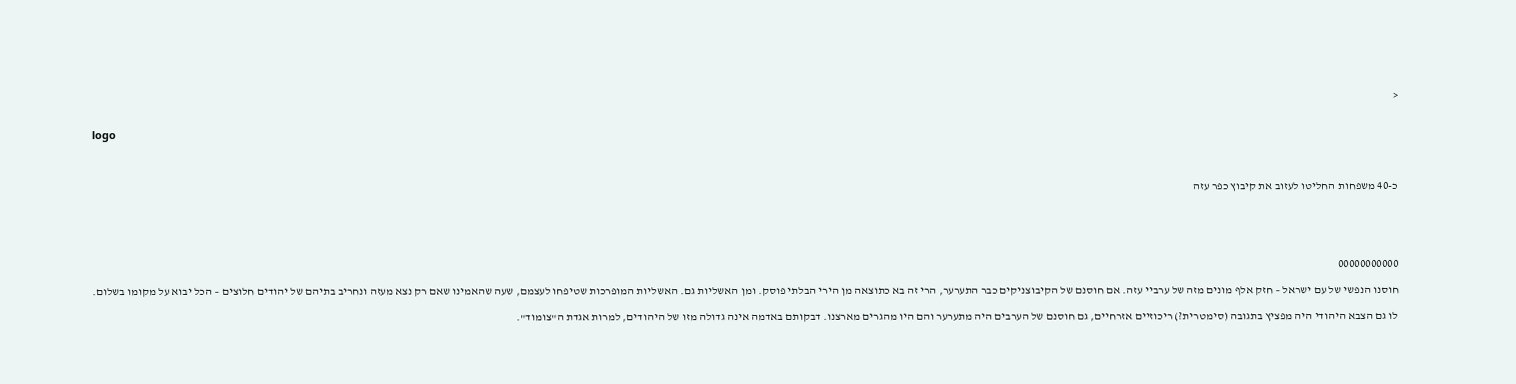<


logo



כ-40 משפחות החליטו לעזוב את קיבוץ כפר עזה





00000000000

חוסנו הנפשי של עם ישראל – חזק אלף מונים מזה של ערביי עזה. אם חוסנם של הקיבוצניקים כבר התערער, הרי זה בא כתוצאה מן הירי הבלתי פוסק. ומן האשליות גם. האשליות המופרכות שטיפחו לעצמם, שעה שהאמינו שאם רק נצא מעזה ונחריב בתיהם של יהודים חלוצים – הכל יבוא על מקומו בשלום.

לו גם הצבא היהודי היה מפציץ בתגובה (סימטרית?) ריכוזיים אזרחיים, גם חוסנם של הערבים היה מתערער והם היו מהגרים מארצנו. דבקותם באדמה אינה גדולה מזו של היהודים, למרות אגדת ה"צומוד".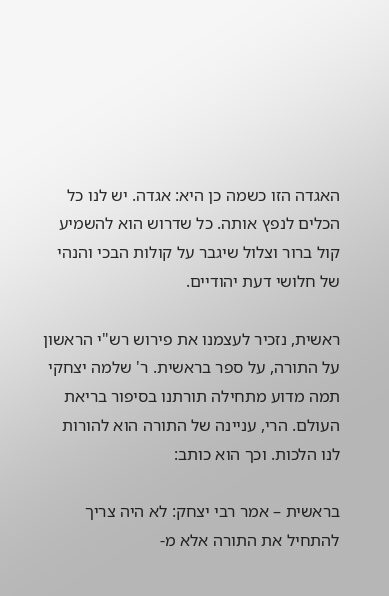האגדה הזו כשמה כן היא: אגדה. יש לנו כל הכלים לנפץ אותה. כל שדרוש הוא להשמיע קול ברור וצלול שיגבר על קולות הבכי והנהי של חלושי דעת יהודיים.

ראשית, נזכיר לעצמנו את פירוש רש"י הראשון על התורה, על ספר בראשית. ר' שלמה יצחקי תמה מדוע מתחילה תורתנו בסיפור בריאת העולם. הרי, עניינה של התורה הוא להורות לנו הלכות. וכך הוא כותב:

בראשית – אמר רבי יצחק: לא היה צריך להתחיל את התורה אלא מ-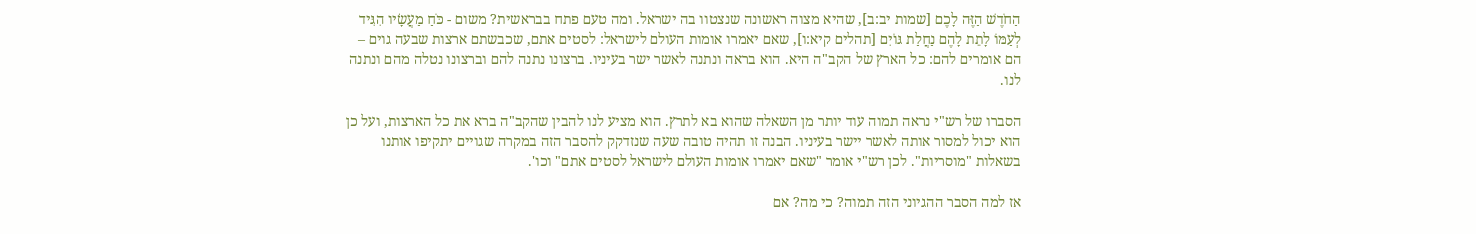הַחֹדֶשׁ הַזֶּה לָכֶם [שמות יב:ב], שהיא מצוה ראשונה שנצטוו בה ישראל. ומה טעם פתח בבראשית? משום - כֹּחַ מַעֲשָׂיו הִגִּיד לְעַמּוֹ לָתֵת לָהֶם נַחֲלַת גּוֹיִם [תהלים קיא:ו], שאם יאמרו אומות העולם לישראל: לסטים אתם, שכבשתם ארצות שבעה גוים – הם אומרים להם: כל הארץ של הקב"ה היא. הוא בראה ונתנה לאשר ישר בעיניו. ברצונו נתנה להם וברצונו נטלה מהם ונתנה לנו.

הסברו של רש"י נראה תמוה עוד יותר מן השאלה שהוא בא לתרץ. הוא מציע לנו להבין שהקב"ה ברא את כל הארצות, ועל כן הוא יכול למסור אותה לאשר יישר בעיניו. הבנה זו תהיה טובה שעה שנזדקק להסבר הזה במקרה שגויים יתקיפו אותנו בשאלות "מוסריות". לכן רש"י אומר "שאם יאמרו אומות העולם לישראל לסטים אתם" וכו'.

אז למה הסבר ההגיוני הזה תמוה? כי מה? אם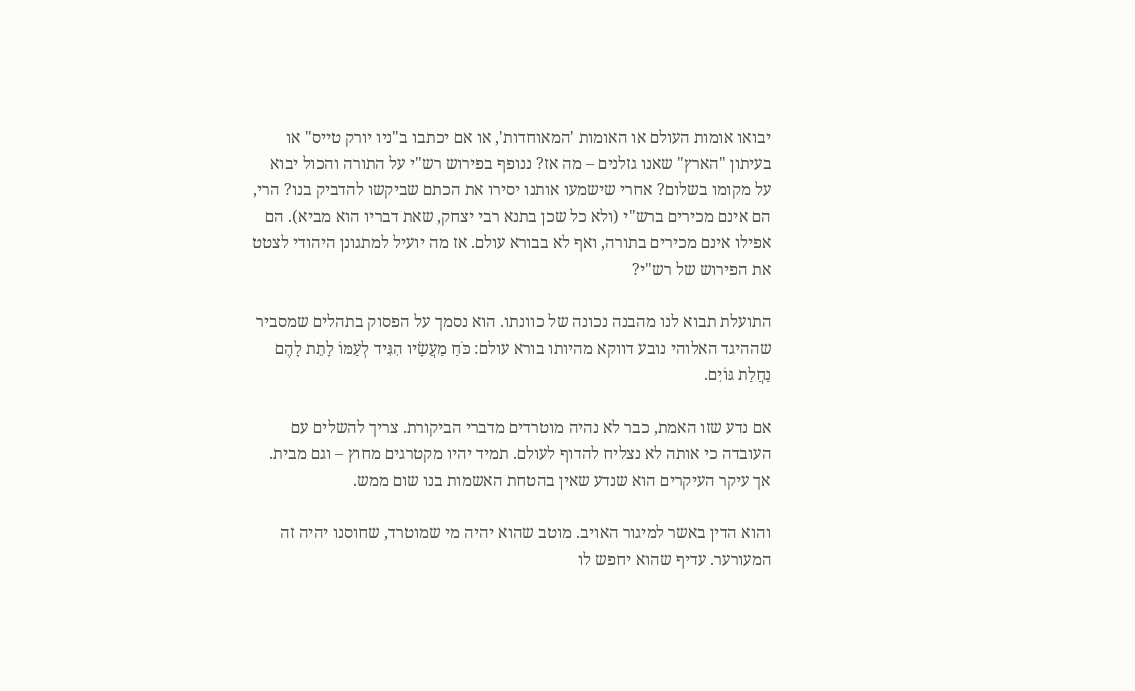יבואו אומות העולם או האומות 'המאוחדות', או אם יכתבו ב"ניו יורק טייס" או בעיתון "הארץ" שאנו גזלנים – מה אז? ננופף בפירוש רש"י על התורה והכול יבוא על מקומו בשלום? אחרי שישמעו אותנו יסירו את הכתם שביקשו להדביק בנו? הרי, הם אינם מכירים ברש"י (ולא כל שכן בתנא רבי יצחק, שאת דבריו הוא מביא). הם אפילו אינם מכירים בתורה, ואף לא בבורא עולם. אז מה יועיל למתגונן היהודי לצטט את הפירוש של רש"י?

התועלת תבוא לנו מהבנה נכונה של כוונתו. הוא נסמך על הפסוק בתהלים שמסביר שההיגד האלוהי נובע דווקא מהיותו בורא עולם: כֹּחַ מַעֲשָׂיו הִגִּיד לְעַמּוֹ לָתֵת לָהֶם נַחֲלַת גּוֹיִם.

אם נדע שזו האמת, כבר לא נהיה מוטרדים מדברי הביקורת. צריך להשלים עם העובדה כי אותה לא נצליח להדוף לעולם. תמיד יהיו מקטרגים מחוץ – וגם מבית. אך עיקר העיקרים הוא שנדע שאין בהטחת האשמות בנו שום ממש.

והוא הדין באשר למיגור האויב. מוטב שהוא יהיה מי שמוטרד, שחוסנו יהיה זה המעורער. עדיף שהוא יחפש לו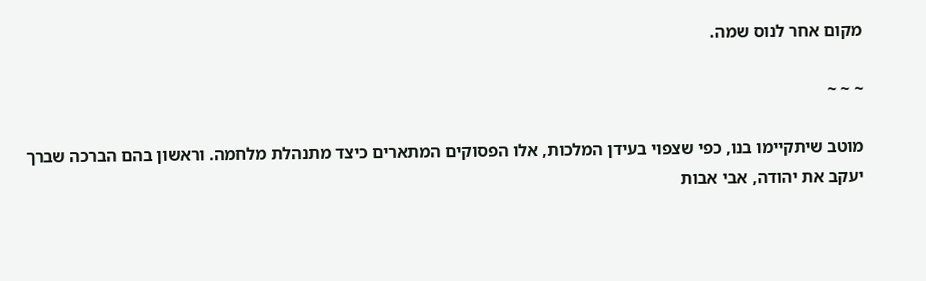מקום אחר לנוס שמה.

~ ~ ~

מוטב שיתקיימו בנו, כפי שצפוי בעידן המלכות, אלו הפסוקים המתארים כיצד מתנהלת מלחמה. וראשון בהם הברכה שברך יעקב את יהודה, אבי אבות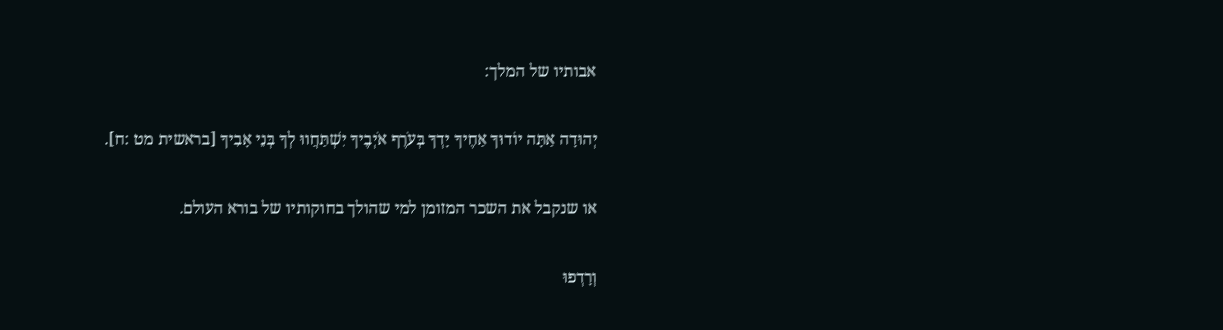אבותיו של המלך:

יְהוּדָה אַתָּה יוֹדוּךָ אַחֶיךָ יָדְךָ בְּעֹרֶף אֹיְבֶיךָ יִשְׁתַּחֲווּ לְךָ בְּנֵי אָבִיךָ [בראשית מט :ח].

או שנקבל את השכר המזומן למי שהולך בחוקותיו של בורא העולם.

וְרָדְפוּ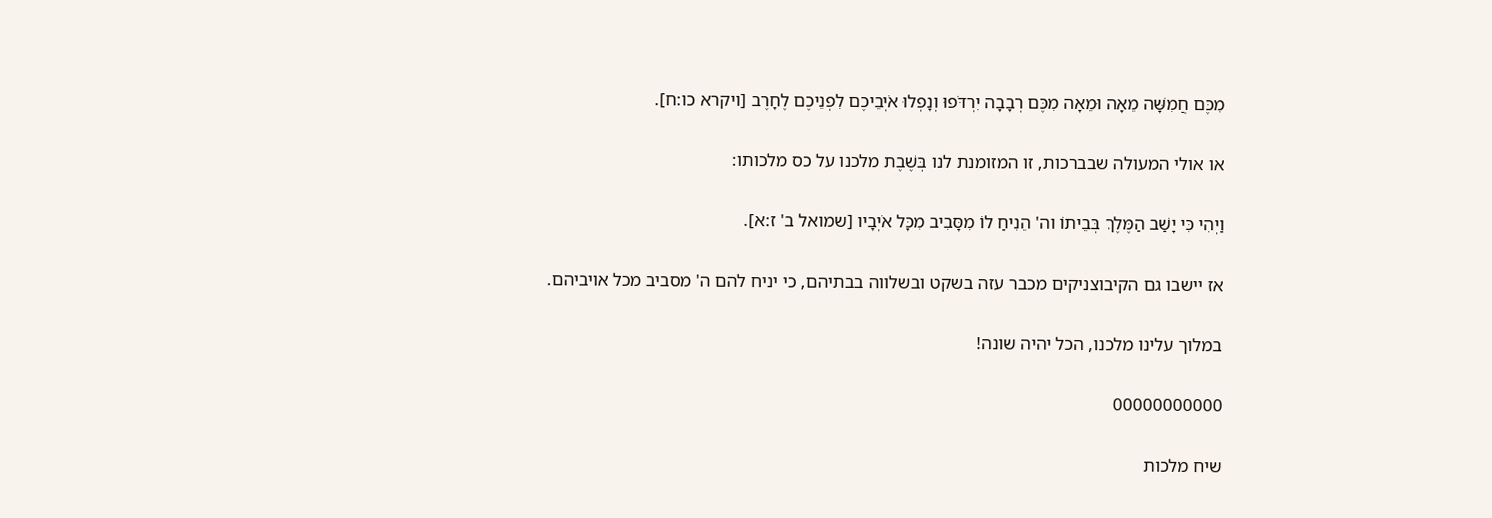מִכֶּם חֲמִשָּׁה מֵאָה וּמֵאָה מִכֶּם רְבָבָה יִרְדֹּפוּ וְנָפְלוּ אֹיְבֵיכֶם לִפְנֵיכֶם לֶחָרֶב [ויקרא כו:ח].

או אולי המעולה שבברכות, זו המזומנת לנו בְּשֶׁבֶת מלכנו על כס מלכותו:

וַיְהִי כִּי יָשַׁב הַמֶּלֶךְ בְּבֵיתוֹ וה' הֵנִיחַ לוֹ מִסָּבִיב מִכָּל אֹיְבָיו [שמואל ב' ז:א].

אז יישבו גם הקיבוצניקים מכבר עזה בשקט ובשלווה בבתיהם, כי יניח להם ה' מסביב מכל אויביהם.

במלוך עלינו מלכנו, הכל יהיה שונה!

00000000000

שיח מלכות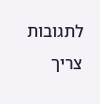לתגובות צריך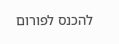להכנס לפורום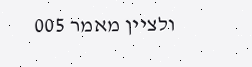ולציין מאמר 005